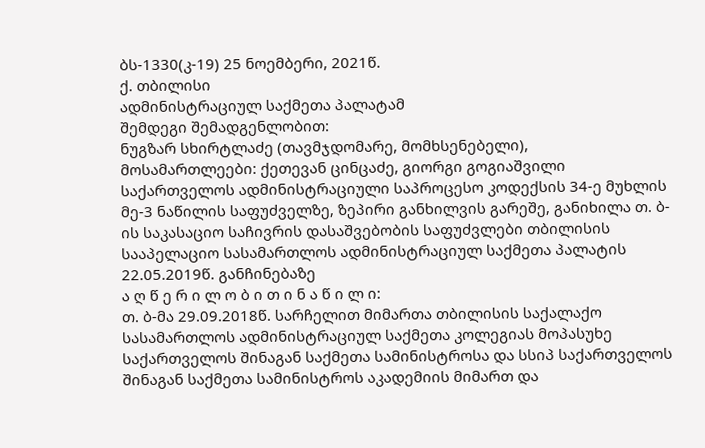ბს-1330(კ-19) 25 ნოემბერი, 2021წ.
ქ. თბილისი
ადმინისტრაციულ საქმეთა პალატამ
შემდეგი შემადგენლობით:
ნუგზარ სხირტლაძე (თავმჯდომარე, მომხსენებელი),
მოსამართლეები: ქეთევან ცინცაძე, გიორგი გოგიაშვილი
საქართველოს ადმინისტრაციული საპროცესო კოდექსის 34-ე მუხლის მე-3 ნაწილის საფუძველზე, ზეპირი განხილვის გარეშე, განიხილა თ. ბ-ის საკასაციო საჩივრის დასაშვებობის საფუძვლები თბილისის სააპელაციო სასამართლოს ადმინისტრაციულ საქმეთა პალატის 22.05.2019წ. განჩინებაზე
ა ღ წ ე რ ი ლ ო ბ ი თ ი ნ ა წ ი ლ ი:
თ. ბ-მა 29.09.2018წ. სარჩელით მიმართა თბილისის საქალაქო სასამართლოს ადმინისტრაციულ საქმეთა კოლეგიას მოპასუხე საქართველოს შინაგან საქმეთა სამინისტროსა და სსიპ საქართველოს შინაგან საქმეთა სამინისტროს აკადემიის მიმართ და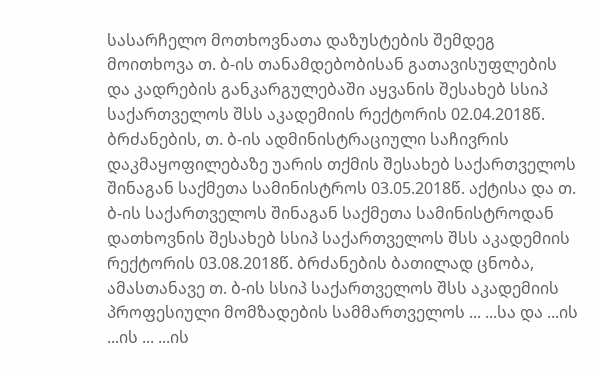სასარჩელო მოთხოვნათა დაზუსტების შემდეგ მოითხოვა თ. ბ-ის თანამდებობისან გათავისუფლების და კადრების განკარგულებაში აყვანის შესახებ სსიპ საქართველოს შსს აკადემიის რექტორის 02.04.2018წ. ბრძანების, თ. ბ-ის ადმინისტრაციული საჩივრის დაკმაყოფილებაზე უარის თქმის შესახებ საქართველოს შინაგან საქმეთა სამინისტროს 03.05.2018წ. აქტისა და თ. ბ-ის საქართველოს შინაგან საქმეთა სამინისტროდან დათხოვნის შესახებ სსიპ საქართველოს შსს აკადემიის რექტორის 03.08.2018წ. ბრძანების ბათილად ცნობა, ამასთანავე თ. ბ-ის სსიპ საქართველოს შსს აკადემიის პროფესიული მომზადების სამმართველოს ... ...სა და ...ის ...ის ... ...ის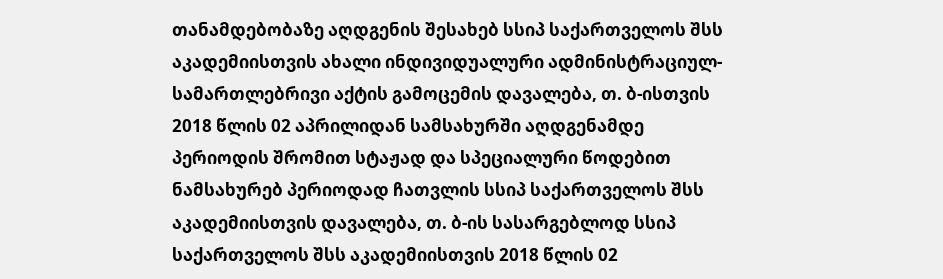თანამდებობაზე აღდგენის შესახებ სსიპ საქართველოს შსს აკადემიისთვის ახალი ინდივიდუალური ადმინისტრაციულ-სამართლებრივი აქტის გამოცემის დავალება, თ. ბ-ისთვის 2018 წლის 02 აპრილიდან სამსახურში აღდგენამდე პერიოდის შრომით სტაჟად და სპეციალური წოდებით ნამსახურებ პერიოდად ჩათვლის სსიპ საქართველოს შსს აკადემიისთვის დავალება, თ. ბ-ის სასარგებლოდ სსიპ საქართველოს შსს აკადემიისთვის 2018 წლის 02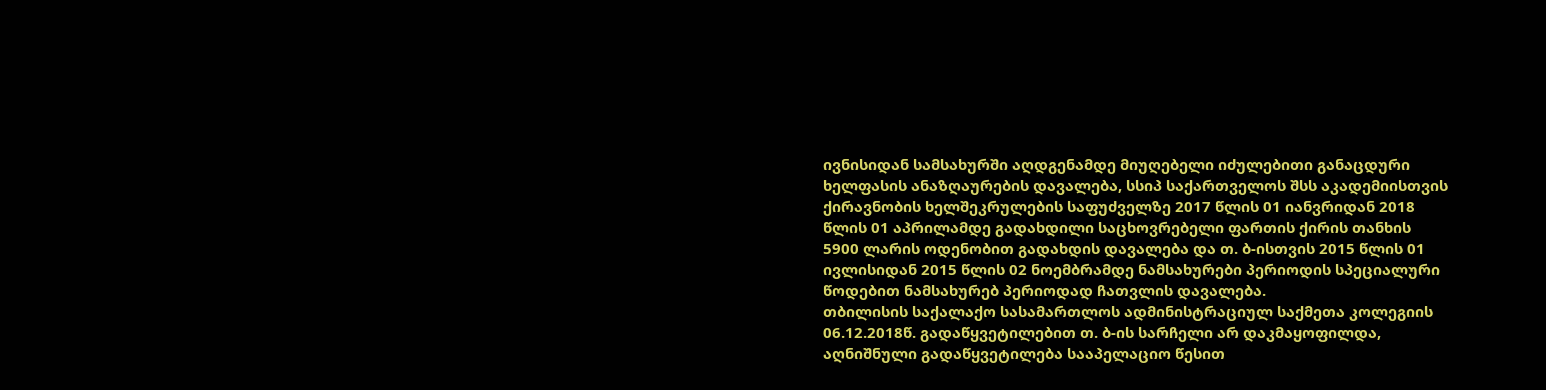ივნისიდან სამსახურში აღდგენამდე მიუღებელი იძულებითი განაცდური ხელფასის ანაზღაურების დავალება, სსიპ საქართველოს შსს აკადემიისთვის ქირავნობის ხელშეკრულების საფუძველზე 2017 წლის 01 იანვრიდან 2018 წლის 01 აპრილამდე გადახდილი საცხოვრებელი ფართის ქირის თანხის 5900 ლარის ოდენობით გადახდის დავალება და თ. ბ-ისთვის 2015 წლის 01 ივლისიდან 2015 წლის 02 ნოემბრამდე ნამსახურები პერიოდის სპეციალური წოდებით ნამსახურებ პერიოდად ჩათვლის დავალება.
თბილისის საქალაქო სასამართლოს ადმინისტრაციულ საქმეთა კოლეგიის 06.12.2018წ. გადაწყვეტილებით თ. ბ-ის სარჩელი არ დაკმაყოფილდა, აღნიშნული გადაწყვეტილება სააპელაციო წესით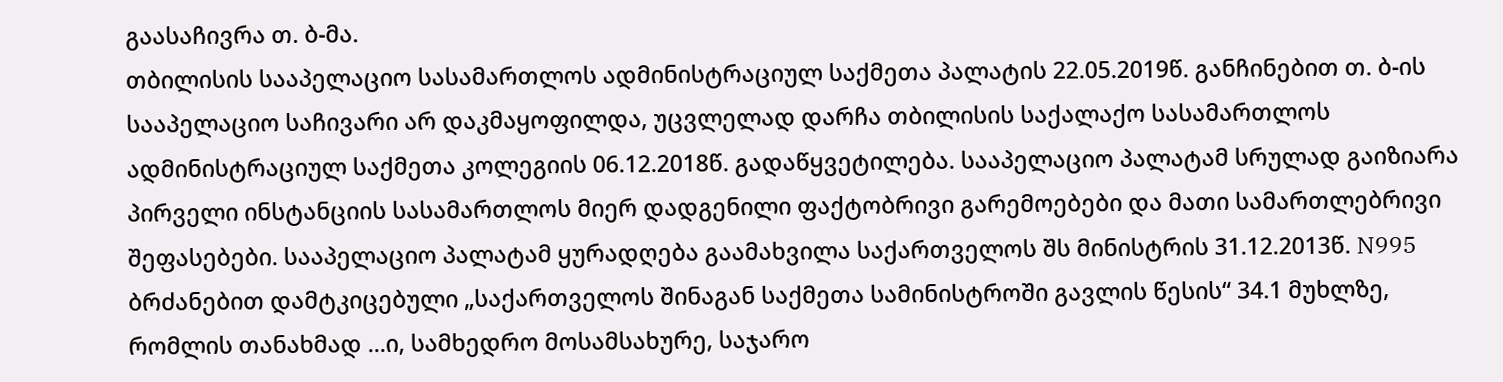გაასაჩივრა თ. ბ-მა.
თბილისის სააპელაციო სასამართლოს ადმინისტრაციულ საქმეთა პალატის 22.05.2019წ. განჩინებით თ. ბ-ის სააპელაციო საჩივარი არ დაკმაყოფილდა, უცვლელად დარჩა თბილისის საქალაქო სასამართლოს ადმინისტრაციულ საქმეთა კოლეგიის 06.12.2018წ. გადაწყვეტილება. სააპელაციო პალატამ სრულად გაიზიარა პირველი ინსტანციის სასამართლოს მიერ დადგენილი ფაქტობრივი გარემოებები და მათი სამართლებრივი შეფასებები. სააპელაციო პალატამ ყურადღება გაამახვილა საქართველოს შს მინისტრის 31.12.2013წ. N995 ბრძანებით დამტკიცებული „საქართველოს შინაგან საქმეთა სამინისტროში გავლის წესის“ 34.1 მუხლზე, რომლის თანახმად ...ი, სამხედრო მოსამსახურე, საჯარო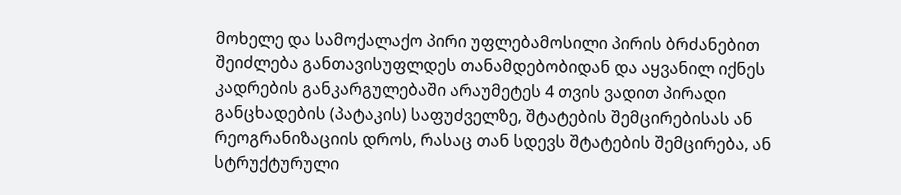მოხელე და სამოქალაქო პირი უფლებამოსილი პირის ბრძანებით შეიძლება განთავისუფლდეს თანამდებობიდან და აყვანილ იქნეს კადრების განკარგულებაში არაუმეტეს 4 თვის ვადით პირადი განცხადების (პატაკის) საფუძველზე, შტატების შემცირებისას ან რეოგრანიზაციის დროს, რასაც თან სდევს შტატების შემცირება, ან სტრუქტურული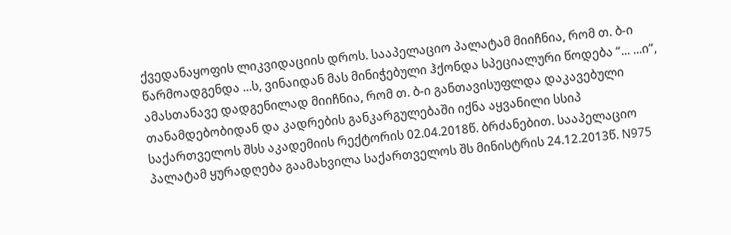ქვედანაყოფის ლიკვიდაციის დროს. სააპელაციო პალატამ მიიჩნია, რომ თ. ბ-ი წარმოადგენდა ...ს, ვინაიდან მას მინიჭებული ჰქონდა სპეციალური წოდება “... ...ი“, ამასთანავე დადგენილად მიიჩნია, რომ თ. ბ-ი განთავისუფლდა დაკავებული თანამდებობიდან და კადრების განკარგულებაში იქნა აყვანილი სსიპ საქართველოს შსს აკადემიის რექტორის 02.04.2018წ. ბრძანებით. სააპელაციო პალატამ ყურადღება გაამახვილა საქართველოს შს მინისტრის 24.12.2013წ. N975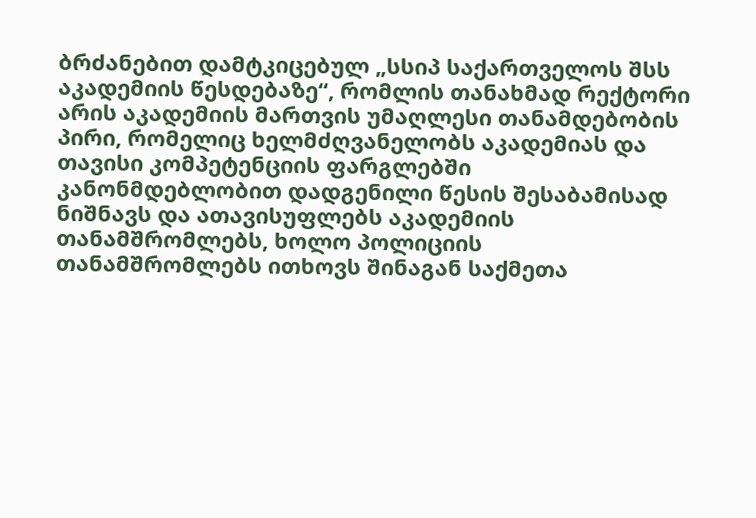ბრძანებით დამტკიცებულ „სსიპ საქართველოს შსს აკადემიის წესდებაზე“, რომლის თანახმად რექტორი არის აკადემიის მართვის უმაღლესი თანამდებობის პირი, რომელიც ხელმძღვანელობს აკადემიას და თავისი კომპეტენციის ფარგლებში კანონმდებლობით დადგენილი წესის შესაბამისად ნიშნავს და ათავისუფლებს აკადემიის თანამშრომლებს, ხოლო პოლიციის თანამშრომლებს ითხოვს შინაგან საქმეთა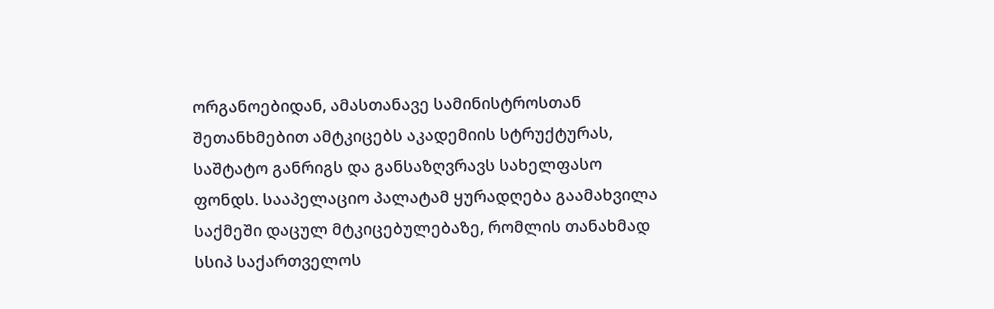ორგანოებიდან, ამასთანავე სამინისტროსთან შეთანხმებით ამტკიცებს აკადემიის სტრუქტურას, საშტატო განრიგს და განსაზღვრავს სახელფასო ფონდს. სააპელაციო პალატამ ყურადღება გაამახვილა საქმეში დაცულ მტკიცებულებაზე, რომლის თანახმად სსიპ საქართველოს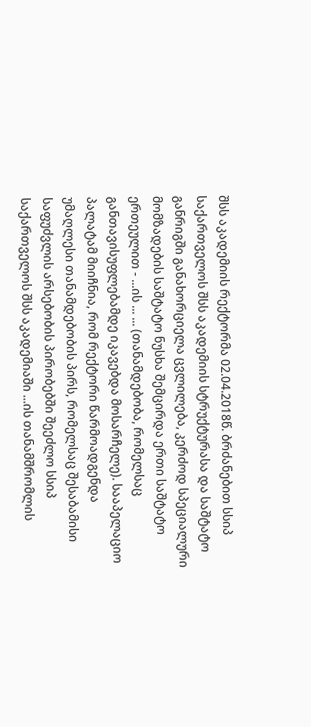შსს აკადემიის რექტორმა 02.04.2018წ. ბრძანებით სსიპ საქართველოს შსს აკადემიის სტრუქტურასა და საშტატო განრიგში განახორციელა ცვლილება, კერძოდ სპეციალური მომზადების საშტატო ნუსხა შემცირდა ერთი საშტატო ერთეულით - ...ის ... ... (თანამდებობა, რომელსაც განთავისუფლებამდე იკავებდა მოსარჩელე). სააპელაციო პალატამ მიიჩნია, რომ რექტორი წარმოადგენდა უმაღლესი თანამდებობის პირს, რომელსაც შესაბამისი საფუძვლის არსებობის პირობებში შეეძლო სსიპ საქართველოს შსს აკადემიაში ...ის თანამშრომლის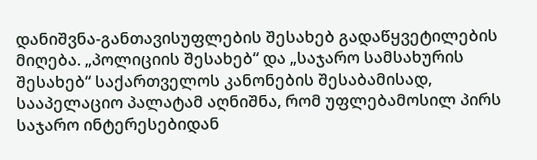დანიშვნა-განთავისუფლების შესახებ გადაწყვეტილების მიღება. „პოლიციის შესახებ“ და „საჯარო სამსახურის შესახებ“ საქართველოს კანონების შესაბამისად, სააპელაციო პალატამ აღნიშნა, რომ უფლებამოსილ პირს საჯარო ინტერესებიდან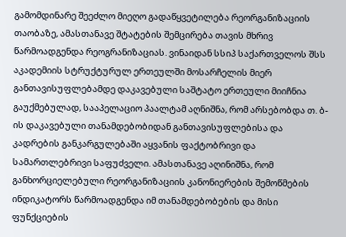გამომდინარე შეეძლო მიეღო გადაწყვეტილება რეორგანიზაციის თაობაზე, ამასთანავე შტატების შემცირება თავის მხრივ წარმოადგენდა რეოგრანიზაციას. ვინაიდან სსიპ საქართველოს შსს აკადემიის სტრუქტურულ ერთეულში მოსარჩელის მიერ განთავისუფლებამდე დაკავებული საშტატო ერთეული მიიჩნია გაუქმებულად, სააპელაციო პაალტამ აღნიშნა, რომ არსებობდა თ. ბ-ის დაკავებული თანამდებობიდან განთავისუფლებისა და კადრების განკარგულებაში აყვანის ფაქტობრივი და სამართლებრივი საფუძველი. ამასთანავე აღინიშნა, რომ განხორციელებული რეორგანიზაციის კანონიერების შემოწმების ინდიკატორს წარმოადგენდა იმ თანამდებობების და მისი ფუნქციების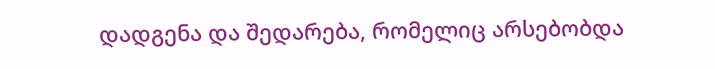დადგენა და შედარება, რომელიც არსებობდა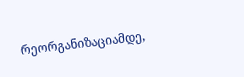რეორგანიზაციამდე,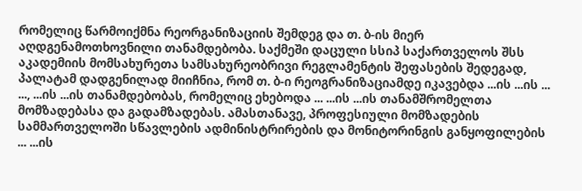რომელიც წარმოიქმნა რეორგანიზაციის შემდეგ და თ. ბ-ის მიერ აღდგენამოთხოვნილი თანამდებობა. საქმეში დაცული სსიპ საქართველოს შსს აკადემიის მომსახურეთა სამსახურეობრივი რეგლამენტის შეფასების შედეგად, პალატამ დადგენილად მიიჩნია, რომ თ. ბ-ი რეოგრანიზაციამდე იკავებდა ...ის ...ის ... ..., ...ის ...ის თანამდებობას, რომელიც ეხებოდა ... ...ის ...ის თანამშრომელთა მომზადებასა და გადამზადებას. ამასთანავე, პროფესიული მომზადების სამმართველოში სწავლების ადმინისტრირების და მონიტორინგის განყოფილების ... ...ის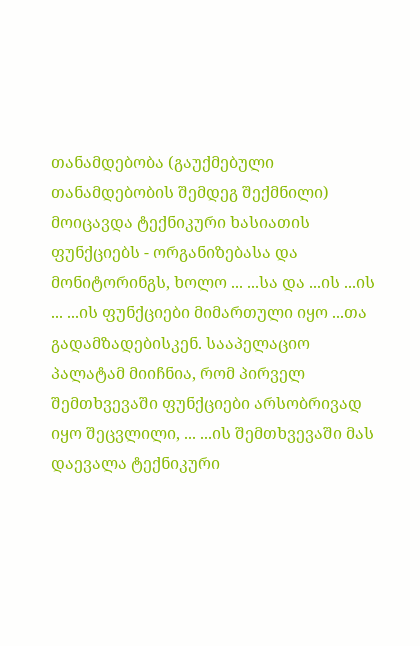თანამდებობა (გაუქმებული თანამდებობის შემდეგ შექმნილი) მოიცავდა ტექნიკური ხასიათის ფუნქციებს - ორგანიზებასა და მონიტორინგს, ხოლო ... ...სა და ...ის ...ის ... ...ის ფუნქციები მიმართული იყო ...თა გადამზადებისკენ. სააპელაციო პალატამ მიიჩნია, რომ პირველ შემთხვევაში ფუნქციები არსობრივად იყო შეცვლილი, ... ...ის შემთხვევაში მას დაევალა ტექნიკური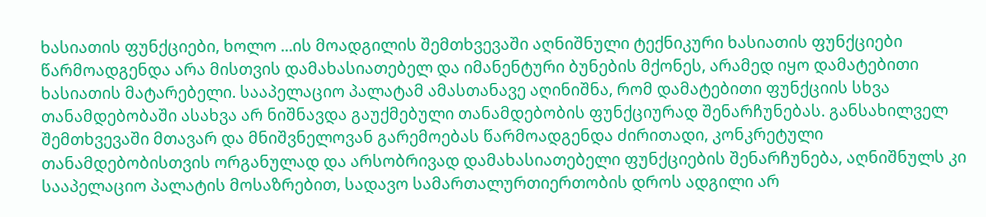ხასიათის ფუნქციები, ხოლო ...ის მოადგილის შემთხვევაში აღნიშნული ტექნიკური ხასიათის ფუნქციები წარმოადგენდა არა მისთვის დამახასიათებელ და იმანენტური ბუნების მქონეს, არამედ იყო დამატებითი ხასიათის მატარებელი. სააპელაციო პალატამ ამასთანავე აღინიშნა, რომ დამატებითი ფუნქციის სხვა თანამდებობაში ასახვა არ ნიშნავდა გაუქმებული თანამდებობის ფუნქციურად შენარჩუნებას. განსახილველ შემთხვევაში მთავარ და მნიშვნელოვან გარემოებას წარმოადგენდა ძირითადი, კონკრეტული თანამდებობისთვის ორგანულად და არსობრივად დამახასიათებელი ფუნქციების შენარჩუნება, აღნიშნულს კი სააპელაციო პალატის მოსაზრებით, სადავო სამართალურთიერთობის დროს ადგილი არ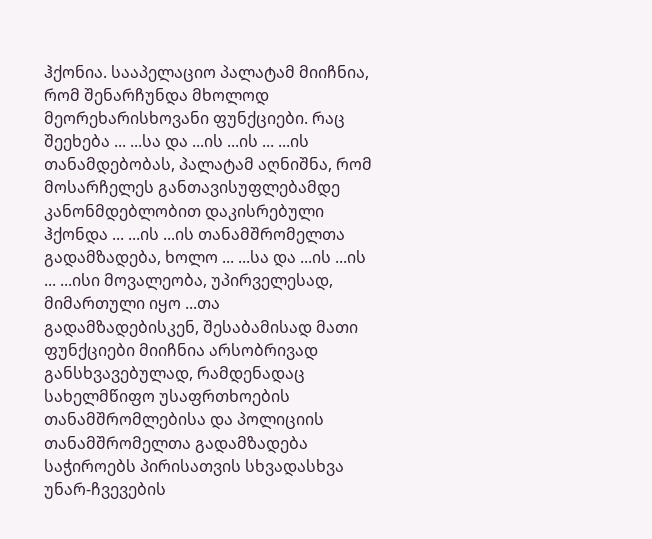ჰქონია. სააპელაციო პალატამ მიიჩნია, რომ შენარჩუნდა მხოლოდ მეორეხარისხოვანი ფუნქციები. რაც შეეხება ... ...სა და ...ის ...ის ... ...ის თანამდებობას, პალატამ აღნიშნა, რომ მოსარჩელეს განთავისუფლებამდე კანონმდებლობით დაკისრებული ჰქონდა ... ...ის ...ის თანამშრომელთა გადამზადება, ხოლო ... ...სა და ...ის ...ის ... ...ისი მოვალეობა, უპირველესად, მიმართული იყო ...თა გადამზადებისკენ, შესაბამისად მათი ფუნქციები მიიჩნია არსობრივად განსხვავებულად, რამდენადაც სახელმწიფო უსაფრთხოების თანამშრომლებისა და პოლიციის თანამშრომელთა გადამზადება საჭიროებს პირისათვის სხვადასხვა უნარ-ჩვევების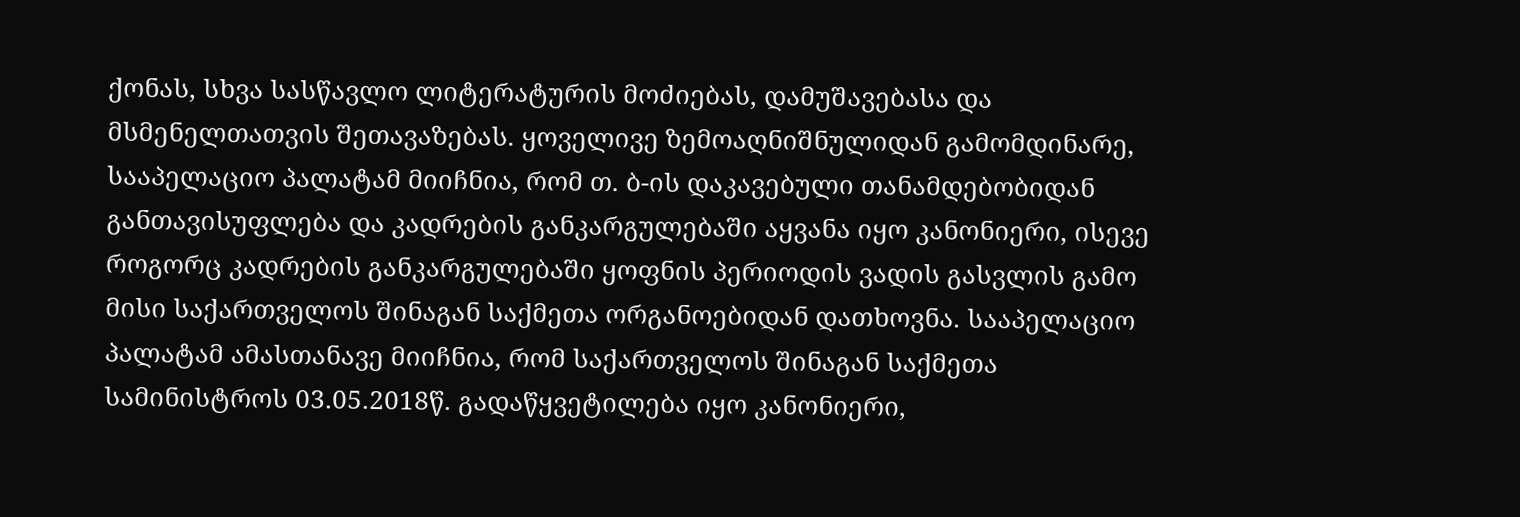ქონას, სხვა სასწავლო ლიტერატურის მოძიებას, დამუშავებასა და მსმენელთათვის შეთავაზებას. ყოველივე ზემოაღნიშნულიდან გამომდინარე, სააპელაციო პალატამ მიიჩნია, რომ თ. ბ-ის დაკავებული თანამდებობიდან განთავისუფლება და კადრების განკარგულებაში აყვანა იყო კანონიერი, ისევე როგორც კადრების განკარგულებაში ყოფნის პერიოდის ვადის გასვლის გამო მისი საქართველოს შინაგან საქმეთა ორგანოებიდან დათხოვნა. სააპელაციო პალატამ ამასთანავე მიიჩნია, რომ საქართველოს შინაგან საქმეთა სამინისტროს 03.05.2018წ. გადაწყვეტილება იყო კანონიერი,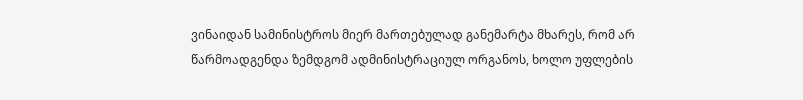ვინაიდან სამინისტროს მიერ მართებულად განემარტა მხარეს, რომ არ წარმოადგენდა ზემდგომ ადმინისტრაციულ ორგანოს, ხოლო უფლების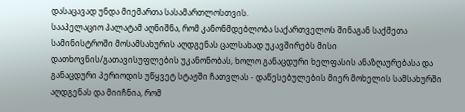დასაცავად უნდა მიემართა სასამართლოსთვის.
სააპელაციო პალატამ აღნიშნა, რომ კანონმდებლობა საქართველოს შინაგან საქმეთა სამინისტროში მოსამსახურის აღდგენას ცალსახად უკავშირებს მისი დათხოვნის/გათავისუფლების უკანონობას, ხოლო განაცდური ხელფასის ანაზღაურებასა და განაცდური პერიოდის უწყვეტ სტაჟში ჩათვლას - დაწესებულების მიერ მოხელის სამსახურში აღდგენას და მიიჩნია, რომ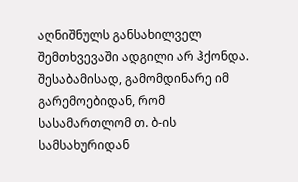აღნიშნულს განსახილველ შემთხვევაში ადგილი არ ჰქონდა. შესაბამისად, გამომდინარე იმ გარემოებიდან, რომ სასამართლომ თ. ბ-ის სამსახურიდან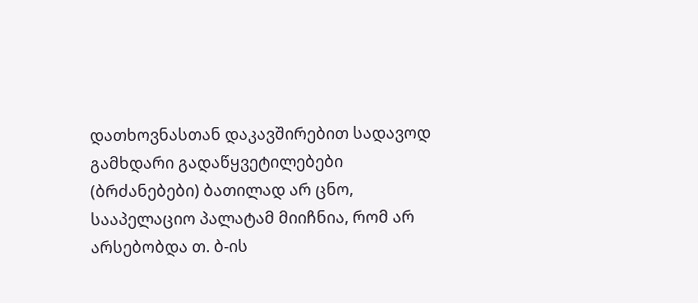დათხოვნასთან დაკავშირებით სადავოდ გამხდარი გადაწყვეტილებები (ბრძანებები) ბათილად არ ცნო, სააპელაციო პალატამ მიიჩნია, რომ არ არსებობდა თ. ბ-ის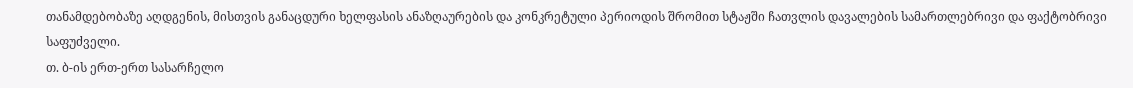თანამდებობაზე აღდგენის, მისთვის განაცდური ხელფასის ანაზღაურების და კონკრეტული პერიოდის შრომით სტაჟში ჩათვლის დავალების სამართლებრივი და ფაქტობრივი საფუძველი.
თ. ბ-ის ერთ-ერთ სასარჩელო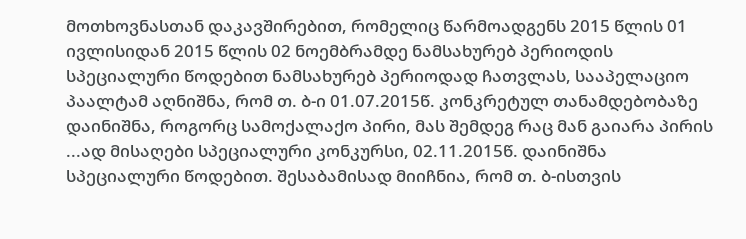მოთხოვნასთან დაკავშირებით, რომელიც წარმოადგენს 2015 წლის 01 ივლისიდან 2015 წლის 02 ნოემბრამდე ნამსახურებ პერიოდის სპეციალური წოდებით ნამსახურებ პერიოდად ჩათვლას, სააპელაციო პაალტამ აღნიშნა, რომ თ. ბ-ი 01.07.2015წ. კონკრეტულ თანამდებობაზე დაინიშნა, როგორც სამოქალაქო პირი, მას შემდეგ რაც მან გაიარა პირის ...ად მისაღები სპეციალური კონკურსი, 02.11.2015წ. დაინიშნა სპეციალური წოდებით. შესაბამისად მიიჩნია, რომ თ. ბ-ისთვის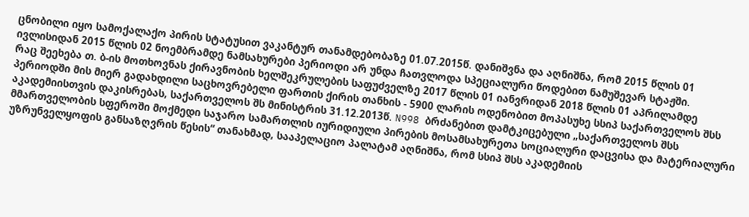ცნობილი იყო სამოქალაქო პირის სტატუსით ვაკანტურ თანამდებობაზე 01.07.2015წ. დანიშვნა და აღნიშნა, რომ 2015 წლის 01 ივლისიდან 2015 წლის 02 ნოემბრამდე ნამსახურები პერიოდი არ უნდა ჩათვლოდა სპეციალური წოდებით ნამუშევარ სტაჟში.
რაც შეეხება თ. ბ-ის მოთხოვნას ქირავნობის ხელშეკრულების საფუძველზე 2017 წლის 01 იანვრიდან 2018 წლის 01 აპრილამდე პერიოდში მის მიერ გადახდილი საცხოვრებელი ფართის ქირის თანხის - 5900 ლარის ოდენობით მოპასუხე სსიპ საქართველოს შსს აკადემიისთვის დაკისრებას, საქართველოს შს მინისტრის 31.12.2013წ. N998 ბრძანებით დამტკიცებული „საქართველოს შსს მმართველობის სფეროში მოქმედი საჯარო სამართლის იურიდიული პირების მოსამსახურეთა სოციალური დაცვისა და მატერიალური უზრუნველყოფის განსაზღვრის წესის“ თანახმად, სააპელაციო პალატამ აღნიშნა, რომ სსიპ შსს აკადემიის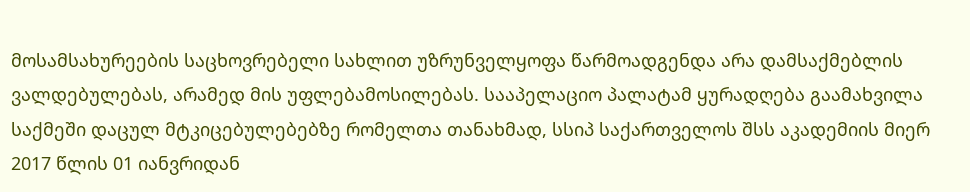მოსამსახურეების საცხოვრებელი სახლით უზრუნველყოფა წარმოადგენდა არა დამსაქმებლის ვალდებულებას, არამედ მის უფლებამოსილებას. სააპელაციო პალატამ ყურადღება გაამახვილა საქმეში დაცულ მტკიცებულებებზე რომელთა თანახმად, სსიპ საქართველოს შსს აკადემიის მიერ 2017 წლის 01 იანვრიდან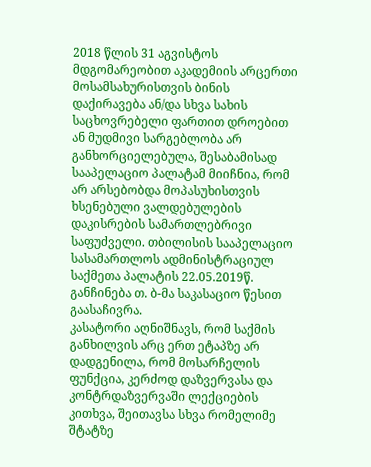2018 წლის 31 აგვისტოს მდგომარეობით აკადემიის არცერთი მოსამსახურისთვის ბინის დაქირავება ან/და სხვა სახის საცხოვრებელი ფართით დროებით ან მუდმივი სარგებლობა არ განხორციელებულა, შესაბამისად სააპელაციო პალატამ მიიჩნია, რომ არ არსებობდა მოპასუხისთვის ხსენებული ვალდებულების დაკისრების სამართლებრივი საფუძველი. თბილისის სააპელაციო სასამართლოს ადმინისტრაციულ საქმეთა პალატის 22.05.2019წ. განჩინება თ. ბ-მა საკასაციო წესით გაასაჩივრა.
კასატორი აღნიშნავს, რომ საქმის განხილვის არც ერთ ეტაპზე არ დადგენილა, რომ მოსარჩელის ფუნქცია, კერძოდ დაზვერვასა და კონტრდაზვერვაში ლექციების კითხვა, შეითავსა სხვა რომელიმე შტატზე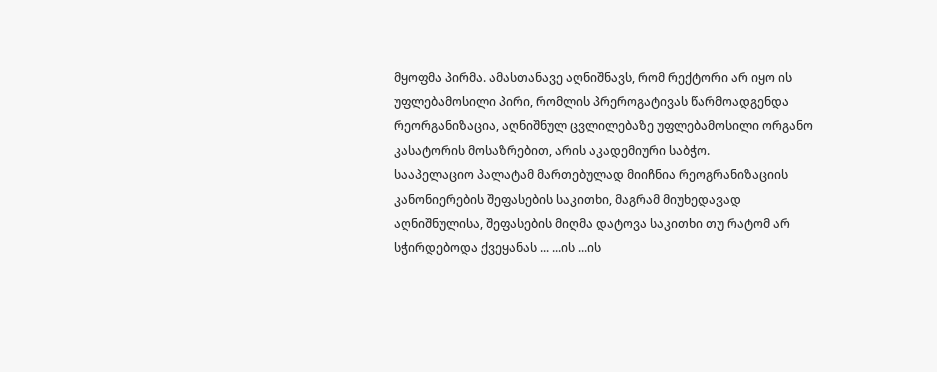მყოფმა პირმა. ამასთანავე აღნიშნავს, რომ რექტორი არ იყო ის უფლებამოსილი პირი, რომლის პრეროგატივას წარმოადგენდა რეორგანიზაცია, აღნიშნულ ცვლილებაზე უფლებამოსილი ორგანო კასატორის მოსაზრებით, არის აკადემიური საბჭო.
სააპელაციო პალატამ მართებულად მიიჩნია რეოგრანიზაციის კანონიერების შეფასების საკითხი, მაგრამ მიუხედავად აღნიშნულისა, შეფასების მიღმა დატოვა საკითხი თუ რატომ არ სჭირდებოდა ქვეყანას ... ...ის ...ის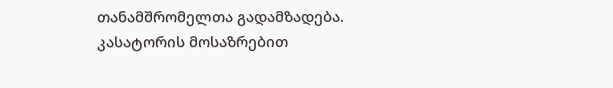თანამშრომელთა გადამზადება. კასატორის მოსაზრებით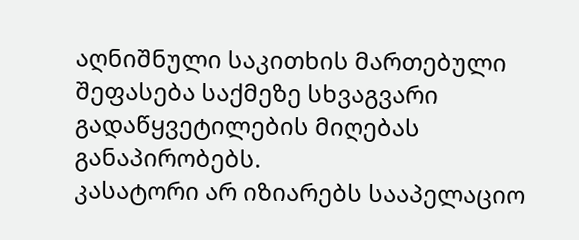აღნიშნული საკითხის მართებული შეფასება საქმეზე სხვაგვარი გადაწყვეტილების მიღებას განაპირობებს.
კასატორი არ იზიარებს სააპელაციო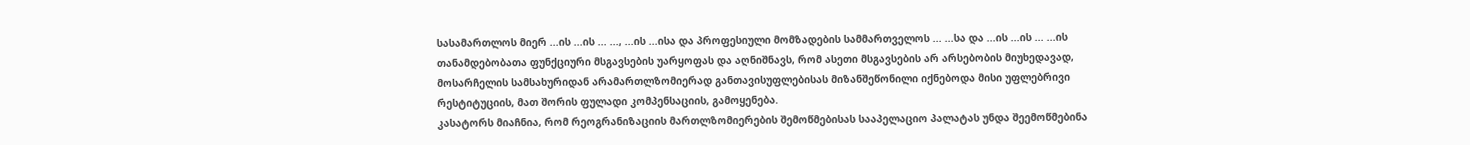სასამართლოს მიერ ...ის ...ის ... ..., ...ის ...ისა და პროფესიული მომზადების სამმართველოს ... ...სა და ...ის ...ის ... ...ის თანამდებობათა ფუნქციური მსგავსების უარყოფას და აღნიშნავს, რომ ასეთი მსგავსების არ არსებობის მიუხედავად, მოსარჩელის სამსახურიდან არამართლზომიერად განთავისუფლებისას მიზანშეწონილი იქნებოდა მისი უფლებრივი რესტიტუციის, მათ შორის ფულადი კომპენსაციის, გამოყენება.
კასატორს მიაჩნია, რომ რეოგრანიზაციის მართლზომიერების შემოწმებისას სააპელაციო პალატას უნდა შეემოწმებინა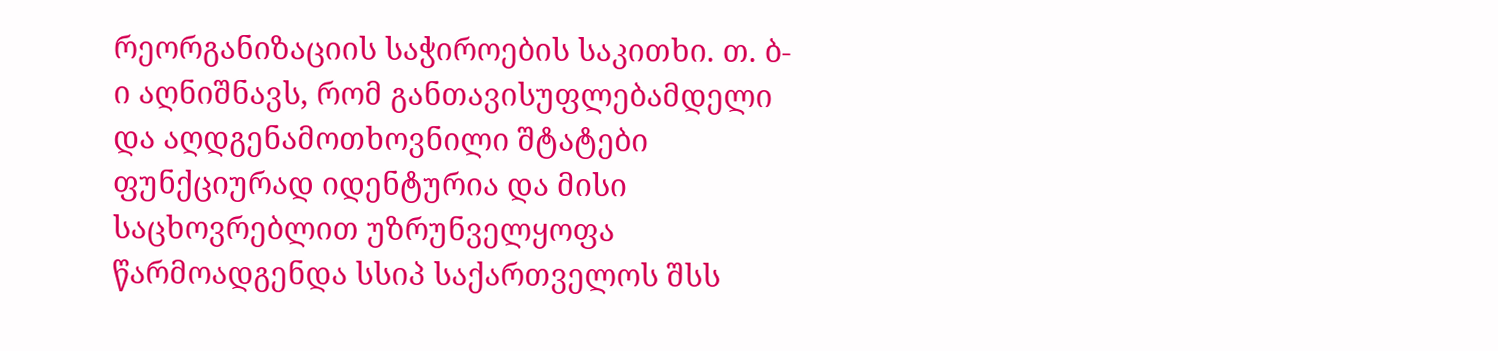რეორგანიზაციის საჭიროების საკითხი. თ. ბ-ი აღნიშნავს, რომ განთავისუფლებამდელი და აღდგენამოთხოვნილი შტატები ფუნქციურად იდენტურია და მისი საცხოვრებლით უზრუნველყოფა წარმოადგენდა სსიპ საქართველოს შსს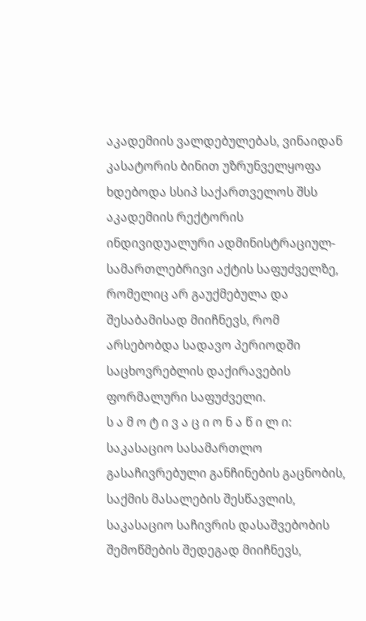აკადემიის ვალდებულებას, ვინაიდან კასატორის ბინით უზრუნველყოფა ხდებოდა სსიპ საქართველოს შსს აკადემიის რექტორის ინდივიდუალური ადმინისტრაციულ-სამართლებრივი აქტის საფუძველზე, რომელიც არ გაუქმებულა და შესაბამისად მიიჩნევს, რომ არსებობდა სადავო პერიოდში საცხოვრებლის დაქირავების ფორმალური საფუძველი.
ს ა მ ო ტ ი ვ ა ც ი ო ნ ა წ ი ლ ი:
საკასაციო სასამართლო გასაჩივრებული განჩინების გაცნობის, საქმის მასალების შესწავლის, საკასაციო საჩივრის დასაშვებობის შემოწმების შედეგად მიიჩნევს,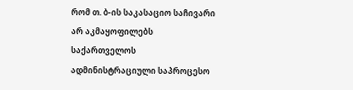რომ თ. ბ-ის საკასაციო საჩივარი არ აკმაყოფილებს საქართველოს ადმინისტრაციული საპროცესო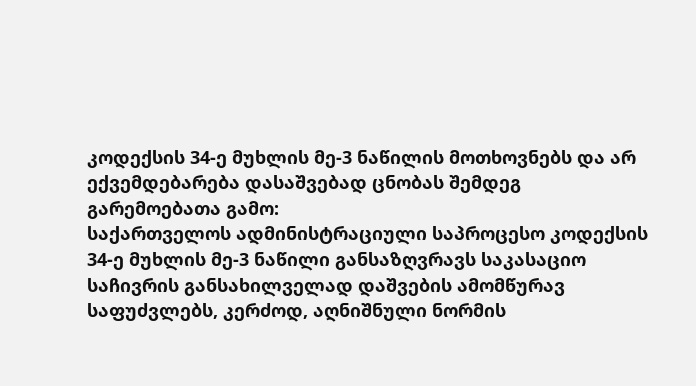კოდექსის 34-ე მუხლის მე-3 ნაწილის მოთხოვნებს და არ ექვემდებარება დასაშვებად ცნობას შემდეგ გარემოებათა გამო:
საქართველოს ადმინისტრაციული საპროცესო კოდექსის 34-ე მუხლის მე-3 ნაწილი განსაზღვრავს საკასაციო საჩივრის განსახილველად დაშვების ამომწურავ საფუძვლებს, კერძოდ, აღნიშნული ნორმის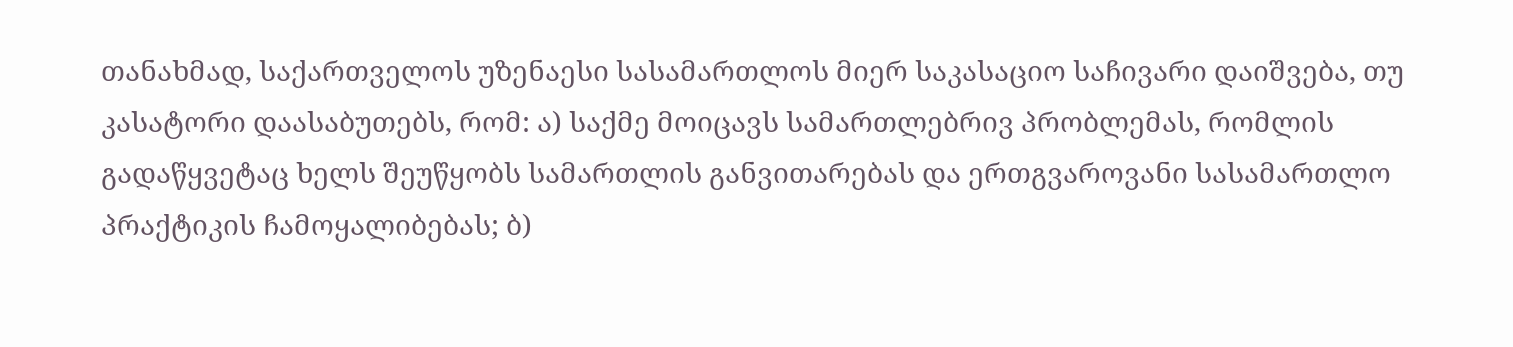თანახმად, საქართველოს უზენაესი სასამართლოს მიერ საკასაციო საჩივარი დაიშვება, თუ კასატორი დაასაბუთებს, რომ: ა) საქმე მოიცავს სამართლებრივ პრობლემას, რომლის გადაწყვეტაც ხელს შეუწყობს სამართლის განვითარებას და ერთგვაროვანი სასამართლო პრაქტიკის ჩამოყალიბებას; ბ)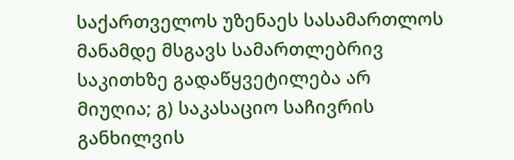საქართველოს უზენაეს სასამართლოს მანამდე მსგავს სამართლებრივ საკითხზე გადაწყვეტილება არ მიუღია; გ) საკასაციო საჩივრის განხილვის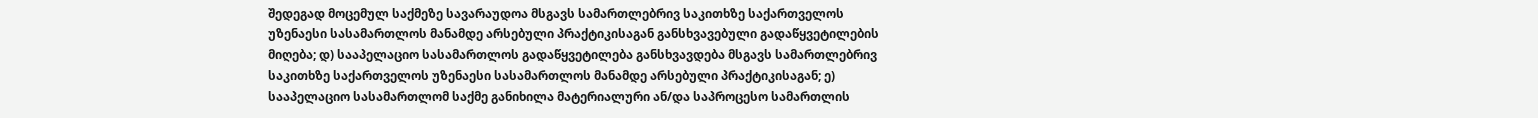შედეგად მოცემულ საქმეზე სავარაუდოა მსგავს სამართლებრივ საკითხზე საქართველოს უზენაესი სასამართლოს მანამდე არსებული პრაქტიკისაგან განსხვავებული გადაწყვეტილების მიღება; დ) სააპელაციო სასამართლოს გადაწყვეტილება განსხვავდება მსგავს სამართლებრივ საკითხზე საქართველოს უზენაესი სასამართლოს მანამდე არსებული პრაქტიკისაგან; ე) სააპელაციო სასამართლომ საქმე განიხილა მატერიალური ან/და საპროცესო სამართლის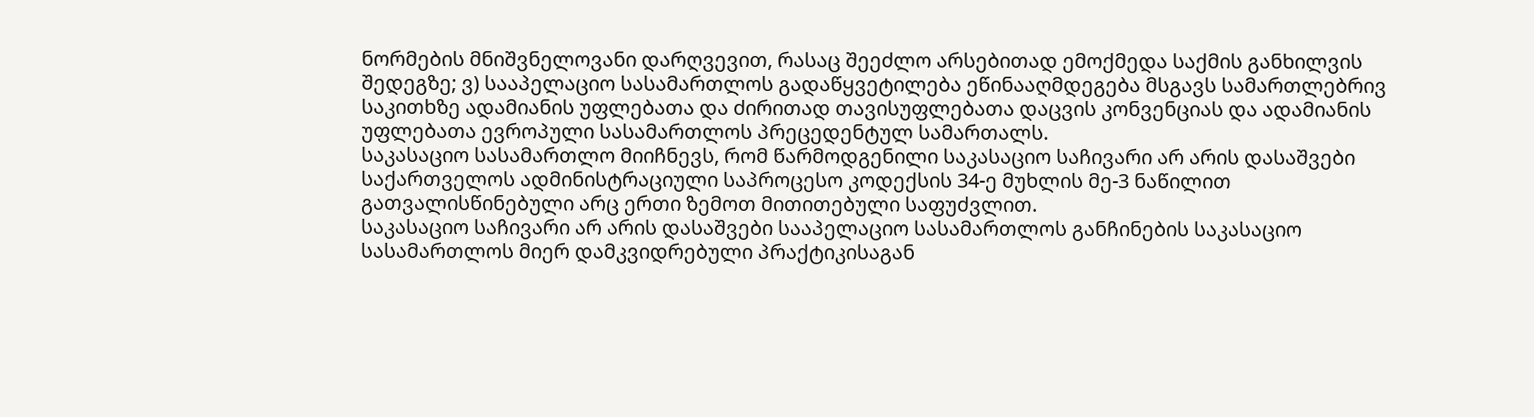ნორმების მნიშვნელოვანი დარღვევით, რასაც შეეძლო არსებითად ემოქმედა საქმის განხილვის შედეგზე; ვ) სააპელაციო სასამართლოს გადაწყვეტილება ეწინააღმდეგება მსგავს სამართლებრივ საკითხზე ადამიანის უფლებათა და ძირითად თავისუფლებათა დაცვის კონვენციას და ადამიანის უფლებათა ევროპული სასამართლოს პრეცედენტულ სამართალს.
საკასაციო სასამართლო მიიჩნევს, რომ წარმოდგენილი საკასაციო საჩივარი არ არის დასაშვები საქართველოს ადმინისტრაციული საპროცესო კოდექსის 34-ე მუხლის მე-3 ნაწილით გათვალისწინებული არც ერთი ზემოთ მითითებული საფუძვლით.
საკასაციო საჩივარი არ არის დასაშვები სააპელაციო სასამართლოს განჩინების საკასაციო სასამართლოს მიერ დამკვიდრებული პრაქტიკისაგან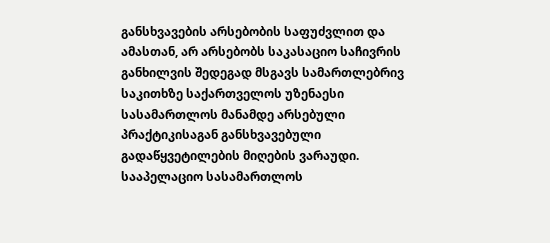განსხვავების არსებობის საფუძვლით და ამასთან, არ არსებობს საკასაციო საჩივრის განხილვის შედეგად მსგავს სამართლებრივ საკითხზე საქართველოს უზენაესი სასამართლოს მანამდე არსებული პრაქტიკისაგან განსხვავებული გადაწყვეტილების მიღების ვარაუდი. სააპელაციო სასამართლოს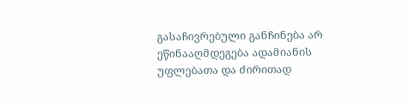გასაჩივრებული განჩინება არ ეწინააღმდეგება ადამიანის უფლებათა და ძირითად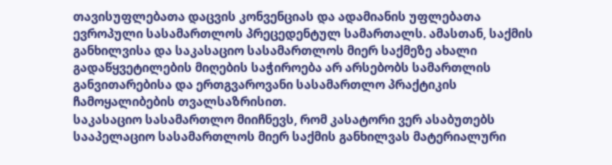თავისუფლებათა დაცვის კონვენციას და ადამიანის უფლებათა ევროპული სასამართლოს პრეცედენტულ სამართალს. ამასთან, საქმის განხილვისა და საკასაციო სასამართლოს მიერ საქმეზე ახალი გადაწყვეტილების მიღების საჭიროება არ არსებობს სამართლის განვითარებისა და ერთგვაროვანი სასამართლო პრაქტიკის ჩამოყალიბების თვალსაზრისით.
საკასაციო სასამართლო მიიჩნევს, რომ კასატორი ვერ ასაბუთებს სააპელაციო სასამართლოს მიერ საქმის განხილვას მატერიალური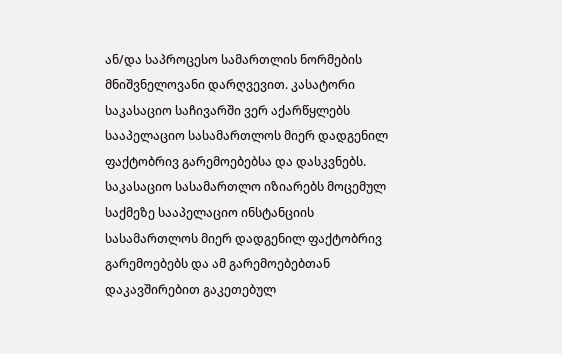ან/და საპროცესო სამართლის ნორმების მნიშვნელოვანი დარღვევით. კასატორი საკასაციო საჩივარში ვერ აქარწყლებს სააპელაციო სასამართლოს მიერ დადგენილ ფაქტობრივ გარემოებებსა და დასკვნებს.
საკასაციო სასამართლო იზიარებს მოცემულ საქმეზე სააპელაციო ინსტანციის სასამართლოს მიერ დადგენილ ფაქტობრივ გარემოებებს და ამ გარემოებებთან დაკავშირებით გაკეთებულ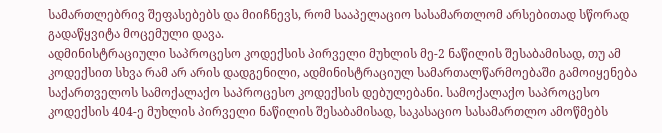სამართლებრივ შეფასებებს და მიიჩნევს, რომ სააპელაციო სასამართლომ არსებითად სწორად გადაწყვიტა მოცემული დავა.
ადმინისტრაციული საპროცესო კოდექსის პირველი მუხლის მე-2 ნაწილის შესაბამისად, თუ ამ კოდექსით სხვა რამ არ არის დადგენილი, ადმინისტრაციულ სამართალწარმოებაში გამოიყენება საქართველოს სამოქალაქო საპროცესო კოდექსის დებულებანი. სამოქალაქო საპროცესო კოდექსის 404-ე მუხლის პირველი ნაწილის შესაბამისად, საკასაციო სასამართლო ამოწმებს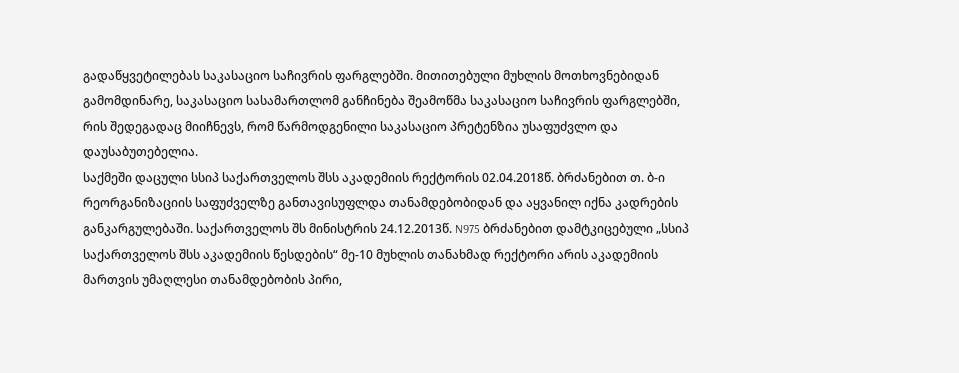გადაწყვეტილებას საკასაციო საჩივრის ფარგლებში. მითითებული მუხლის მოთხოვნებიდან გამომდინარე, საკასაციო სასამართლომ განჩინება შეამოწმა საკასაციო საჩივრის ფარგლებში, რის შედეგადაც მიიჩნევს, რომ წარმოდგენილი საკასაციო პრეტენზია უსაფუძვლო და დაუსაბუთებელია.
საქმეში დაცული სსიპ საქართველოს შსს აკადემიის რექტორის 02.04.2018წ. ბრძანებით თ. ბ-ი რეორგანიზაციის საფუძველზე განთავისუფლდა თანამდებობიდან და აყვანილ იქნა კადრების განკარგულებაში. საქართველოს შს მინისტრის 24.12.2013წ. N975 ბრძანებით დამტკიცებული „სსიპ საქართველოს შსს აკადემიის წესდების“ მე-10 მუხლის თანახმად რექტორი არის აკადემიის მართვის უმაღლესი თანამდებობის პირი,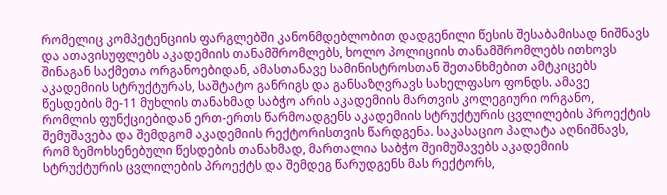რომელიც კომპეტენციის ფარგლებში კანონმდებლობით დადგენილი წესის შესაბამისად ნიშნავს და ათავისუფლებს აკადემიის თანამშრომლებს, ხოლო პოლიციის თანამშრომლებს ითხოვს შინაგან საქმეთა ორგანოებიდან, ამასთანავე სამინისტროსთან შეთანხმებით ამტკიცებს აკადემიის სტრუქტურას, საშტატო განრიგს და განსაზღვრავს სახელფასო ფონდს. ამავე წესდების მე-11 მუხლის თანახმად საბჭო არის აკადემიის მართვის კოლეგიური ორგანო, რომლის ფუნქციებიდან ერთ-ერთს წარმოადგენს აკადემიის სტრუქტურის ცვლილების პროექტის შემუშავება და შემდგომ აკადემიის რექტორისთვის წარდგენა. საკასაციო პალატა აღნიშნავს, რომ ზემოხსენებული წესდების თანახმად, მართალია საბჭო შეიმუშავებს აკადემიის სტრუქტურის ცვლილების პროექტს და შემდეგ წარუდგენს მას რექტორს,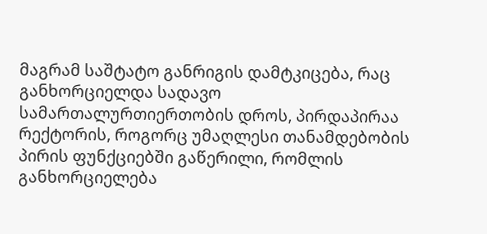მაგრამ საშტატო განრიგის დამტკიცება, რაც განხორციელდა სადავო სამართალურთიერთობის დროს, პირდაპირაა რექტორის, როგორც უმაღლესი თანამდებობის პირის ფუნქციებში გაწერილი, რომლის განხორციელება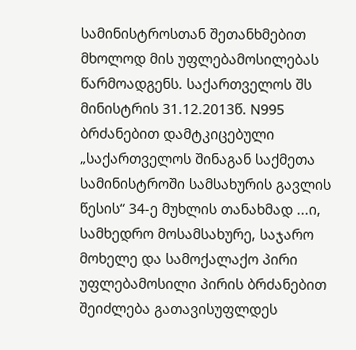სამინისტროსთან შეთანხმებით მხოლოდ მის უფლებამოსილებას წარმოადგენს. საქართველოს შს მინისტრის 31.12.2013წ. N995 ბრძანებით დამტკიცებული „საქართველოს შინაგან საქმეთა სამინისტროში სამსახურის გავლის წესის“ 34-ე მუხლის თანახმად ...ი, სამხედრო მოსამსახურე, საჯარო მოხელე და სამოქალაქო პირი უფლებამოსილი პირის ბრძანებით შეიძლება გათავისუფლდეს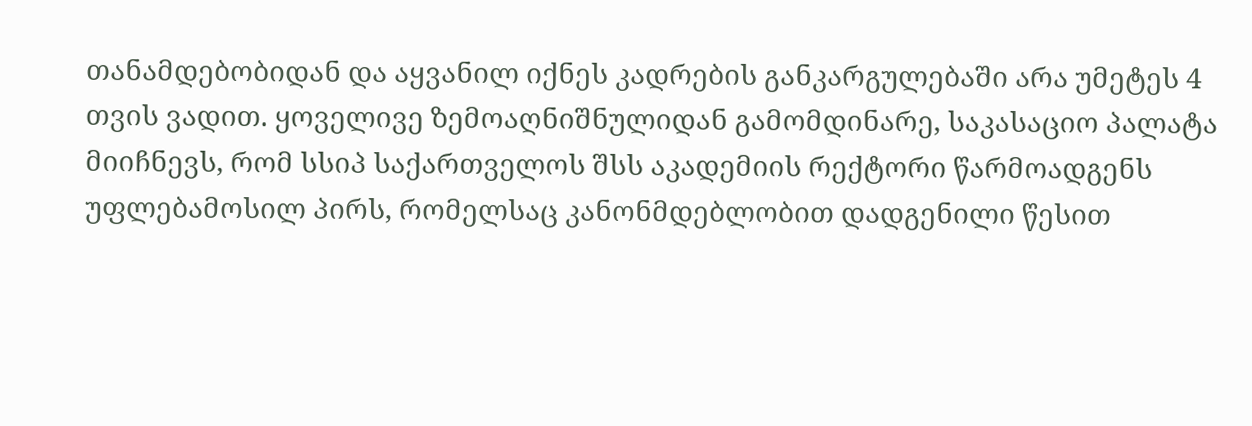თანამდებობიდან და აყვანილ იქნეს კადრების განკარგულებაში არა უმეტეს 4 თვის ვადით. ყოველივე ზემოაღნიშნულიდან გამომდინარე, საკასაციო პალატა მიიჩნევს, რომ სსიპ საქართველოს შსს აკადემიის რექტორი წარმოადგენს უფლებამოსილ პირს, რომელსაც კანონმდებლობით დადგენილი წესით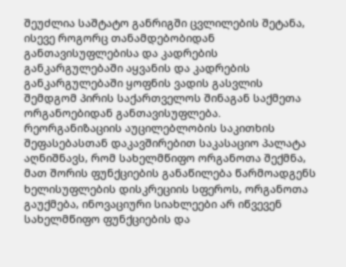შეუძლია საშტატო განრიგში ცვლილების შეტანა, ისევე როგორც თანამდებობიდან განთავისუფლებისა და კადრების განკარგულებაში აყვანის და კადრების განკარგულებაში ყოფნის ვადის გასვლის შემდგომ პირის საქართველოს შინაგან საქმეთა ორგანოებიდან განთავისუფლება.
რეორგანიზაციის აუცილებლობის საკითხის შეფასებასთან დაკავშირებით საკასაციო პალატა აღნიშნავს, რომ სახელმწიფო ორგანოთა შექმნა, მათ შორის ფუნქციების განაწილება წარმოადგენს ხელისუფლების დისკრეციის სფეროს, ორგანოთა გაუქმება, ინოვაციური სიახლეები არ იწვევენ სახელმწიფო ფუნქციების და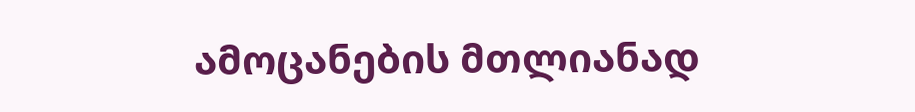ამოცანების მთლიანად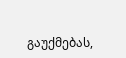გაუქმებას,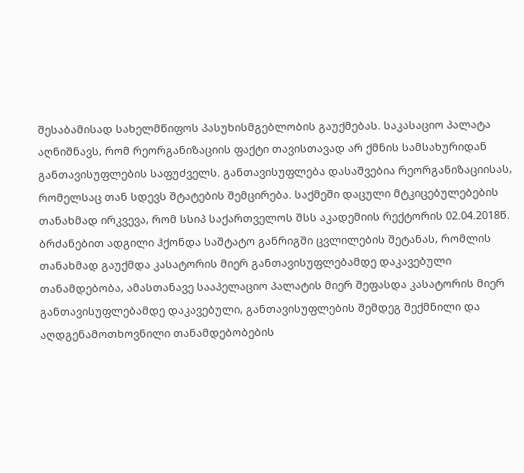შესაბამისად სახელმწიფოს პასუხისმგებლობის გაუქმებას. საკასაციო პალატა აღნიშნავს, რომ რეორგანიზაციის ფაქტი თავისთავად არ ქმნის სამსახურიდან განთავისუფლების საფუძველს. განთავისუფლება დასაშვებია რეორგანიზაციისას, რომელსაც თან სდევს შტატების შემცირება. საქმეში დაცული მტკიცებულებების თანახმად ირკვევა, რომ სსიპ საქართველოს შსს აკადემიის რექტორის 02.04.2018წ. ბრძანებით ადგილი ჰქონდა საშტატო განრიგში ცვლილების შეტანას, რომლის თანახმად გაუქმდა კასატორის მიერ განთავისუფლებამდე დაკავებული თანამდებობა, ამასთანავე სააპელაციო პალატის მიერ შეფასდა კასატორის მიერ განთავისუფლებამდე დაკავებული, განთავისუფლების შემდეგ შექმნილი და აღდგენამოთხოვნილი თანამდებობების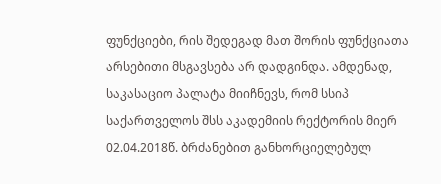ფუნქციები, რის შედეგად მათ შორის ფუნქციათა არსებითი მსგავსება არ დადგინდა. ამდენად, საკასაციო პალატა მიიჩნევს, რომ სსიპ საქართველოს შსს აკადემიის რექტორის მიერ 02.04.2018წ. ბრძანებით განხორციელებულ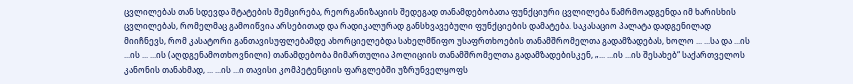ცვლილებას თან სდევდა შტატების შემცირება, რეორგანიზაციის შედეგად თანამდებობათა ფუნქციური ცვლილება წამრმოადგენდა იმ ხარისხის ცვლილებას, რომელმაც გამოიწვია არსებითად და რადიკალურად განსხვავებული ფუნქციების დამატება. საკასაციო პალატა დადგენილად მიიჩნევს, რომ კასატორი განთავისუფლებამდე ახორციელებდა სახელმწიფო უსაფრთხოების თანამშრომელთა გადამზადებას, ხოლო ... ...სა და ...ის ...ის ... ...ის (აღდგენამოთხოვნილი) თანამდებობა მიმართულია პოლიციის თანამშრომელთა გადამზადებისკენ, „... ...ის ...ის შესახებ“ საქართველოს კანონის თანახმად, ... ...ის ...ი თავისი კომპეტენციის ფარგლებში უზრუნველყოფს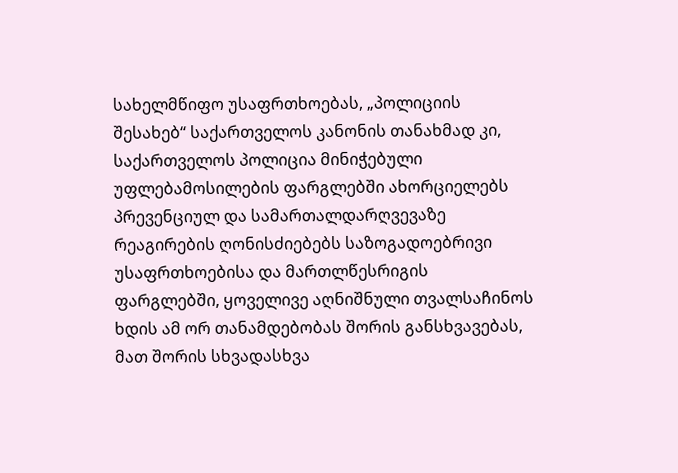სახელმწიფო უსაფრთხოებას, „პოლიციის შესახებ“ საქართველოს კანონის თანახმად კი, საქართველოს პოლიცია მინიჭებული უფლებამოსილების ფარგლებში ახორციელებს პრევენციულ და სამართალდარღვევაზე რეაგირების ღონისძიებებს საზოგადოებრივი უსაფრთხოებისა და მართლწესრიგის ფარგლებში, ყოველივე აღნიშნული თვალსაჩინოს ხდის ამ ორ თანამდებობას შორის განსხვავებას, მათ შორის სხვადასხვა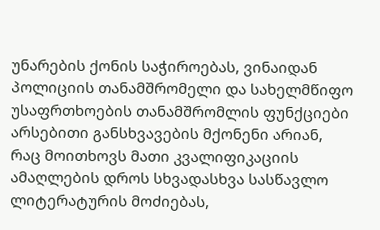უნარების ქონის საჭიროებას, ვინაიდან პოლიციის თანამშრომელი და სახელმწიფო უსაფრთხოების თანამშრომლის ფუნქციები არსებითი განსხვავების მქონენი არიან, რაც მოითხოვს მათი კვალიფიკაციის ამაღლების დროს სხვადასხვა სასწავლო ლიტერატურის მოძიებას,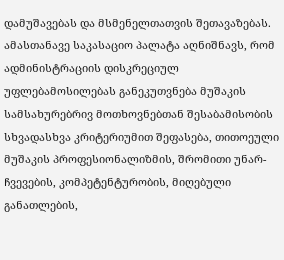დამუშავებას და მსმენელთათვის შეთავაზებას. ამასთანავე საკასაციო პალატა აღნიშნავს, რომ ადმინისტრაციის დისკრეციულ უფლებამოსილებას განეკუთვნება მუშაკის სამსახურებრივ მოთხოვნებთან შესაბამისობის სხვადასხვა კრიტერიუმით შეფასება, თითოეული მუშაკის პროფესიონალიზმის, შრომითი უნარ-ჩვევების, კომპეტენტურობის, მიღებული განათლების,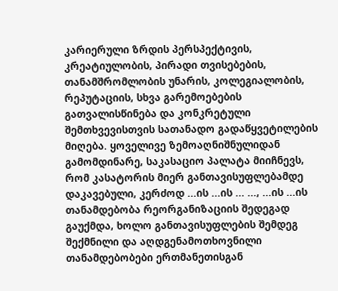კარიერული ზრდის პერსპექტივის, კრეატიულობის, პირადი თვისებების, თანამშრომლობის უნარის, კოლეგიალობის, რეპუტაციის, სხვა გარემოებების გათვალისწინება და კონკრეტული შემთხვევისთვის სათანადო გადაწყვეტილების მიღება. ყოველივე ზემოაღნიშნულიდან გამომდინარე, საკასაციო პალატა მიიჩნევს, რომ კასატორის მიერ განთავისუფლებამდე დაკავებული, კერძოდ ...ის ...ის ... ..., ...ის ...ის თანამდებობა რეორგანიზაციის შედეგად გაუქმდა, ხოლო განთავისუფლების შემდეგ შექმნილი და აღდგენამოთხოვნილი თანამდებობები ერთმანეთისგან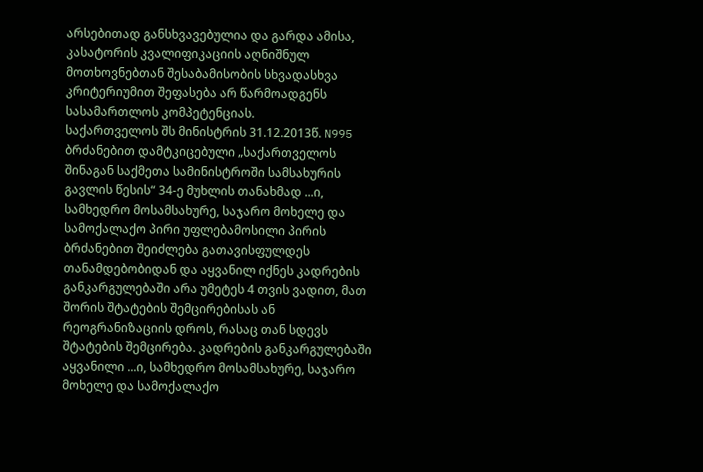არსებითად განსხვავებულია და გარდა ამისა, კასატორის კვალიფიკაციის აღნიშნულ მოთხოვნებთან შესაბამისობის სხვადასხვა კრიტერიუმით შეფასება არ წარმოადგენს სასამართლოს კომპეტენციას.
საქართველოს შს მინისტრის 31.12.2013წ. N995 ბრძანებით დამტკიცებული „საქართველოს შინაგან საქმეთა სამინისტროში სამსახურის გავლის წესის“ 34-ე მუხლის თანახმად ...ი, სამხედრო მოსამსახურე, საჯარო მოხელე და სამოქალაქო პირი უფლებამოსილი პირის ბრძანებით შეიძლება გათავისფულდეს თანამდებობიდან და აყვანილ იქნეს კადრების განკარგულებაში არა უმეტეს 4 თვის ვადით, მათ შორის შტატების შემცირებისას ან რეოგრანიზაციის დროს, რასაც თან სდევს შტატების შემცირება. კადრების განკარგულებაში აყვანილი ...ი, სამხედრო მოსამსახურე, საჯარო მოხელე და სამოქალაქო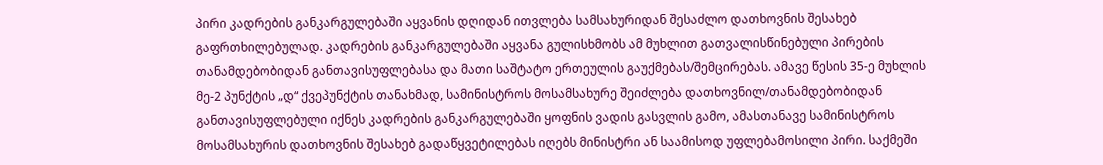პირი კადრების განკარგულებაში აყვანის დღიდან ითვლება სამსახურიდან შესაძლო დათხოვნის შესახებ გაფრთხილებულად. კადრების განკარგულებაში აყვანა გულისხმობს ამ მუხლით გათვალისწინებული პირების თანამდებობიდან განთავისუფლებასა და მათი საშტატო ერთეულის გაუქმებას/შემცირებას. ამავე წესის 35-ე მუხლის მე-2 პუნქტის „დ“ ქვეპუნქტის თანახმად, სამინისტროს მოსამსახურე შეიძლება დათხოვნილ/თანამდებობიდან განთავისუფლებული იქნეს კადრების განკარგულებაში ყოფნის ვადის გასვლის გამო, ამასთანავე სამინისტროს მოსამსახურის დათხოვნის შესახებ გადაწყვეტილებას იღებს მინისტრი ან საამისოდ უფლებამოსილი პირი. საქმეში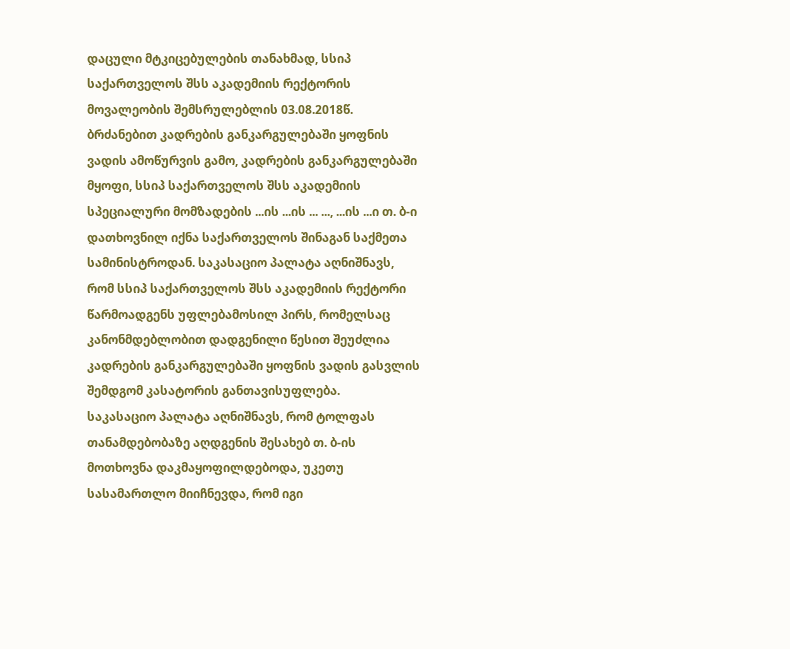დაცული მტკიცებულების თანახმად, სსიპ საქართველოს შსს აკადემიის რექტორის მოვალეობის შემსრულებლის 03.08.2018წ. ბრძანებით კადრების განკარგულებაში ყოფნის ვადის ამოწურვის გამო, კადრების განკარგულებაში მყოფი, სსიპ საქართველოს შსს აკადემიის სპეციალური მომზადების ...ის ...ის ... ..., ...ის ...ი თ. ბ-ი დათხოვნილ იქნა საქართველოს შინაგან საქმეთა სამინისტროდან. საკასაციო პალატა აღნიშნავს, რომ სსიპ საქართველოს შსს აკადემიის რექტორი წარმოადგენს უფლებამოსილ პირს, რომელსაც კანონმდებლობით დადგენილი წესით შეუძლია კადრების განკარგულებაში ყოფნის ვადის გასვლის შემდგომ კასატორის განთავისუფლება.
საკასაციო პალატა აღნიშნავს, რომ ტოლფას თანამდებობაზე აღდგენის შესახებ თ. ბ-ის მოთხოვნა დაკმაყოფილდებოდა, უკეთუ სასამართლო მიიჩნევდა, რომ იგი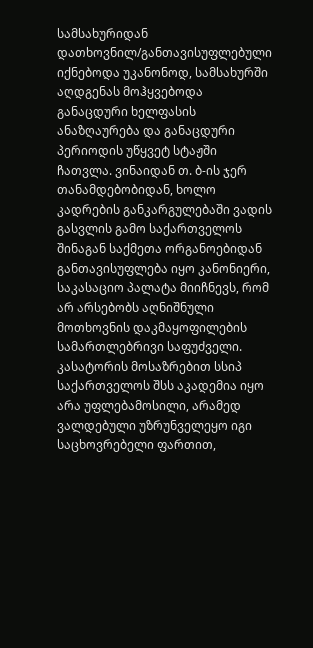სამსახურიდან დათხოვნილ/განთავისუფლებული იქნებოდა უკანონოდ, სამსახურში აღდგენას მოჰყვებოდა განაცდური ხელფასის ანაზღაურება და განაცდური პერიოდის უწყვეტ სტაჟში ჩათვლა. ვინაიდან თ. ბ-ის ჯერ თანამდებობიდან, ხოლო კადრების განკარგულებაში ვადის გასვლის გამო საქართველოს შინაგან საქმეთა ორგანოებიდან განთავისუფლება იყო კანონიერი, საკასაციო პალატა მიიჩნევს, რომ არ არსებობს აღნიშნული მოთხოვნის დაკმაყოფილების სამართლებრივი საფუძველი.
კასატორის მოსაზრებით სსიპ საქართველოს შსს აკადემია იყო არა უფლებამოსილი, არამედ ვალდებული უზრუნველეყო იგი საცხოვრებელი ფართით,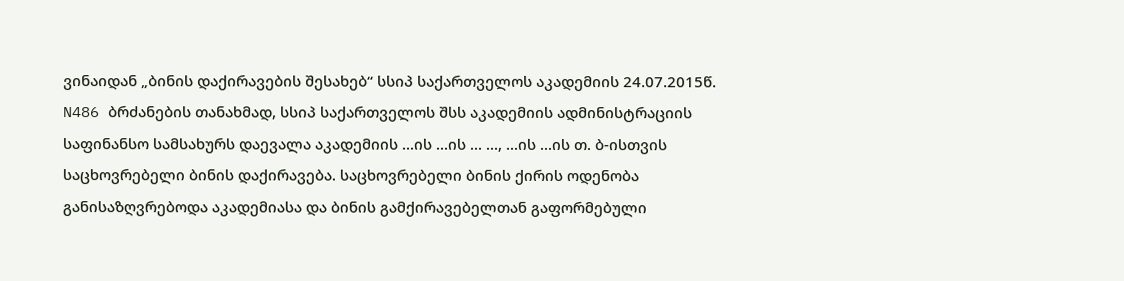ვინაიდან „ბინის დაქირავების შესახებ“ სსიპ საქართველოს აკადემიის 24.07.2015წ. N486 ბრძანების თანახმად, სსიპ საქართველოს შსს აკადემიის ადმინისტრაციის საფინანსო სამსახურს დაევალა აკადემიის ...ის ...ის ... ..., ...ის ...ის თ. ბ-ისთვის საცხოვრებელი ბინის დაქირავება. საცხოვრებელი ბინის ქირის ოდენობა განისაზღვრებოდა აკადემიასა და ბინის გამქირავებელთან გაფორმებული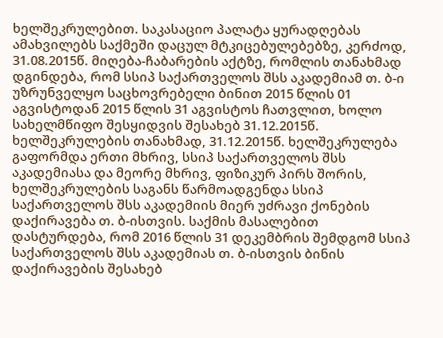ხელშეკრულებით. საკასაციო პალატა ყურადღებას ამახვილებს საქმეში დაცულ მტკიცებულებებზე, კერძოდ, 31.08.2015წ. მიღება-ჩაბარების აქტზე, რომლის თანახმად დგინდება, რომ სსიპ საქართველოს შსს აკადემიამ თ. ბ-ი უზრუნველყო საცხოვრებელი ბინით 2015 წლის 01 აგვისტოდან 2015 წლის 31 აგვისტოს ჩათვლით, ხოლო სახელმწიფო შესყიდვის შესახებ 31.12.2015წ. ხელშეკრულების თანახმად, 31.12.2015წ. ხელშეკრულება გაფორმდა ერთი მხრივ, სსიპ საქართველოს შსს აკადემიასა და მეორე მხრივ, ფიზიკურ პირს შორის, ხელშეკრულების საგანს წარმოადგენდა სსიპ საქართველოს შსს აკადემიის მიერ უძრავი ქონების დაქირავება თ. ბ-ისთვის. საქმის მასალებით დასტურდება, რომ 2016 წლის 31 დეკემბრის შემდგომ სსიპ საქართველოს შსს აკადემიას თ. ბ-ისთვის ბინის დაქირავების შესახებ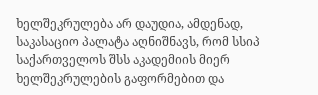ხელშეკრულება არ დაუდია, ამდენად, საკასაციო პალატა აღნიშნავს, რომ სსიპ საქართველოს შსს აკადემიის მიერ ხელშეკრულების გაფორმებით და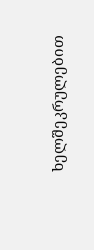ხელშეკრულებით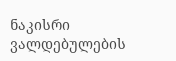ნაკისრი ვალდებულების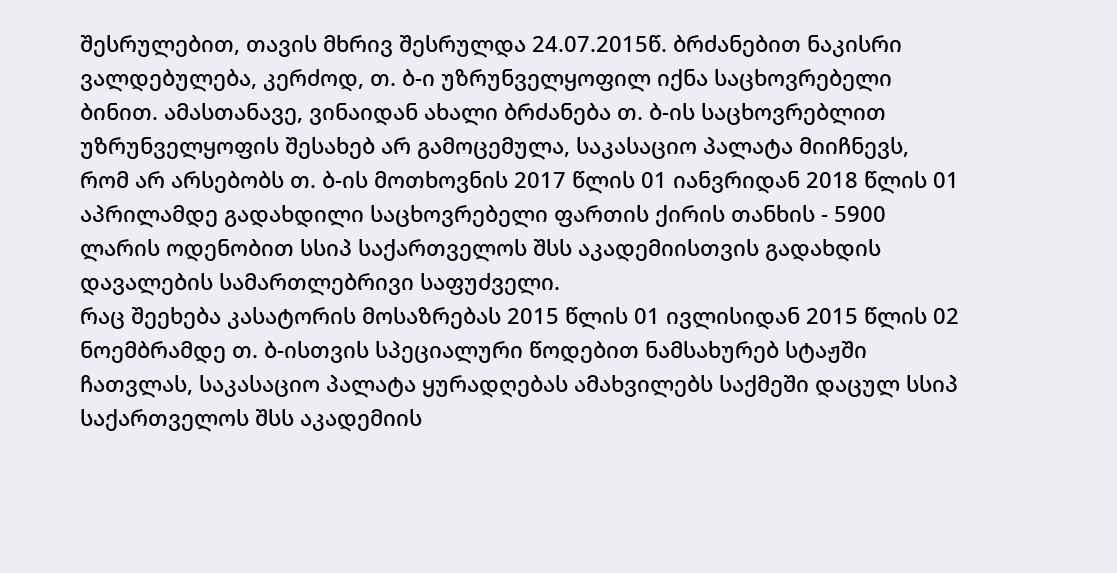შესრულებით, თავის მხრივ შესრულდა 24.07.2015წ. ბრძანებით ნაკისრი ვალდებულება, კერძოდ, თ. ბ-ი უზრუნველყოფილ იქნა საცხოვრებელი ბინით. ამასთანავე, ვინაიდან ახალი ბრძანება თ. ბ-ის საცხოვრებლით უზრუნველყოფის შესახებ არ გამოცემულა, საკასაციო პალატა მიიჩნევს, რომ არ არსებობს თ. ბ-ის მოთხოვნის 2017 წლის 01 იანვრიდან 2018 წლის 01 აპრილამდე გადახდილი საცხოვრებელი ფართის ქირის თანხის - 5900 ლარის ოდენობით სსიპ საქართველოს შსს აკადემიისთვის გადახდის დავალების სამართლებრივი საფუძველი.
რაც შეეხება კასატორის მოსაზრებას 2015 წლის 01 ივლისიდან 2015 წლის 02 ნოემბრამდე თ. ბ-ისთვის სპეციალური წოდებით ნამსახურებ სტაჟში ჩათვლას, საკასაციო პალატა ყურადღებას ამახვილებს საქმეში დაცულ სსიპ საქართველოს შსს აკადემიის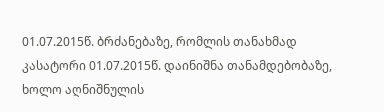01.07.2015წ. ბრძანებაზე, რომლის თანახმად კასატორი 01.07.2015წ. დაინიშნა თანამდებობაზე, ხოლო აღნიშნულის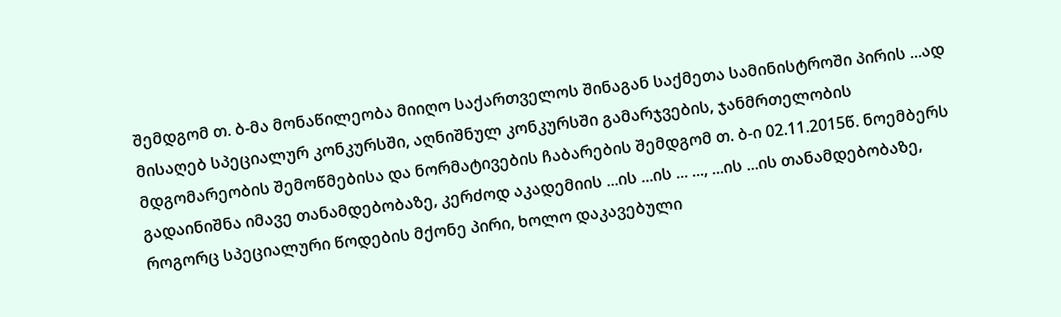შემდგომ თ. ბ-მა მონაწილეობა მიიღო საქართველოს შინაგან საქმეთა სამინისტროში პირის ...ად მისაღებ სპეციალურ კონკურსში, აღნიშნულ კონკურსში გამარჯვების, ჯანმრთელობის მდგომარეობის შემოწმებისა და ნორმატივების ჩაბარების შემდგომ თ. ბ-ი 02.11.2015წ. ნოემბერს გადაინიშნა იმავე თანამდებობაზე, კერძოდ აკადემიის ...ის ...ის ... ..., ...ის ...ის თანამდებობაზე, როგორც სპეციალური წოდების მქონე პირი, ხოლო დაკავებული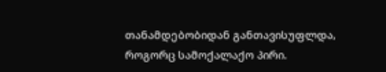თანამდებობიდან განთავისუფლდა, როგორც სამოქალაქო პირი.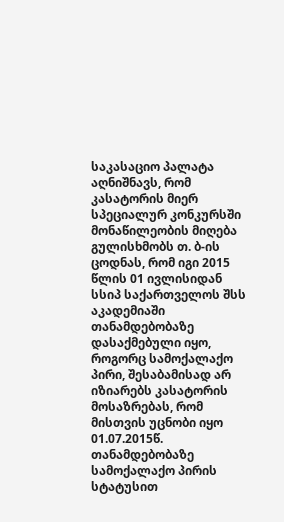საკასაციო პალატა აღნიშნავს, რომ კასატორის მიერ სპეციალურ კონკურსში მონაწილეობის მიღება გულისხმობს თ. ბ-ის ცოდნას, რომ იგი 2015 წლის 01 ივლისიდან სსიპ საქართველოს შსს აკადემიაში თანამდებობაზე დასაქმებული იყო, როგორც სამოქალაქო პირი, შესაბამისად არ იზიარებს კასატორის მოსაზრებას, რომ მისთვის უცნობი იყო 01.07.2015წ. თანამდებობაზე სამოქალაქო პირის სტატუსით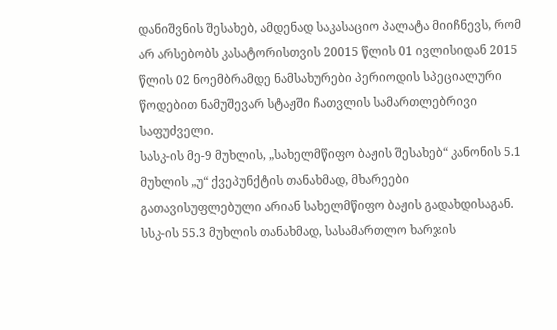დანიშვნის შესახებ, ამდენად საკასაციო პალატა მიიჩნევს, რომ არ არსებობს კასატორისთვის 20015 წლის 01 ივლისიდან 2015 წლის 02 ნოემბრამდე ნამსახურები პერიოდის სპეციალური წოდებით ნამუშევარ სტაჟში ჩათვლის სამართლებრივი საფუძველი.
სასკ-ის მე-9 მუხლის, „სახელმწიფო ბაჟის შესახებ“ კანონის 5.1 მუხლის „უ“ ქვეპუნქტის თანახმად, მხარეები გათავისუფლებული არიან სახელმწიფო ბაჟის გადახდისაგან. სსკ-ის 55.3 მუხლის თანახმად, სასამართლო ხარჯის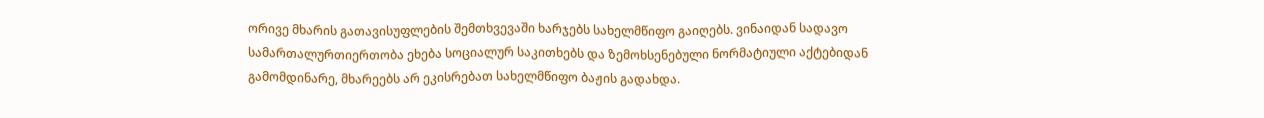ორივე მხარის გათავისუფლების შემთხვევაში ხარჯებს სახელმწიფო გაიღებს. ვინაიდან სადავო სამართალურთიერთობა ეხება სოციალურ საკითხებს და ზემოხსენებული ნორმატიული აქტებიდან გამომდინარე, მხარეებს არ ეკისრებათ სახელმწიფო ბაჟის გადახდა.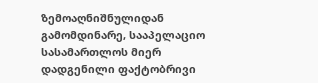ზემოაღნიშნულიდან გამომდინარე, სააპელაციო სასამართლოს მიერ დადგენილი ფაქტობრივი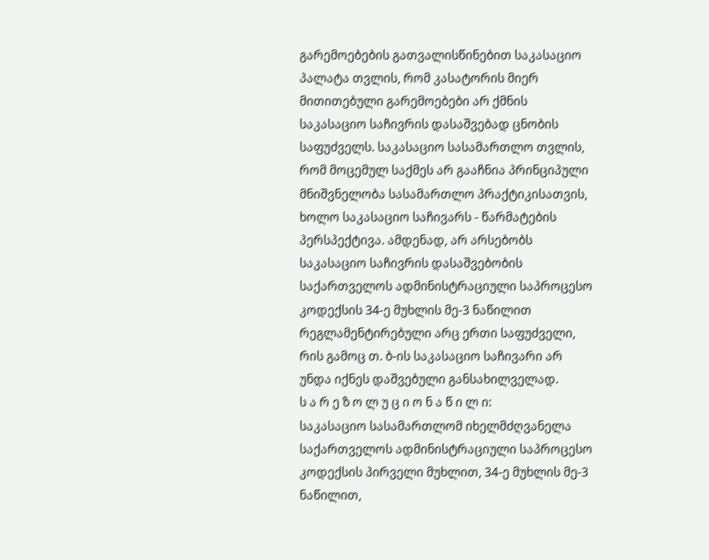გარემოებების გათვალისწინებით საკასაციო პალატა თვლის, რომ კასატორის მიერ მითითებული გარემოებები არ ქმნის საკასაციო საჩივრის დასაშვებად ცნობის საფუძველს. საკასაციო სასამართლო თვლის, რომ მოცემულ საქმეს არ გააჩნია პრინციპული მნიშვნელობა სასამართლო პრაქტიკისათვის, ხოლო საკასაციო საჩივარს - წარმატების პერსპექტივა. ამდენად, არ არსებობს საკასაციო საჩივრის დასაშვებობის საქართველოს ადმინისტრაციული საპროცესო კოდექსის 34-ე მუხლის მე-3 ნაწილით რეგლამენტირებული არც ერთი საფუძველი, რის გამოც თ. ბ-ის საკასაციო საჩივარი არ უნდა იქნეს დაშვებული განსახილველად.
ს ა რ ე ზ ო ლ უ ც ი ო ნ ა წ ი ლ ი:
საკასაციო სასამართლომ იხელმძღვანელა საქართველოს ადმინისტრაციული საპროცესო კოდექსის პირველი მუხლით, 34-ე მუხლის მე-3 ნაწილით,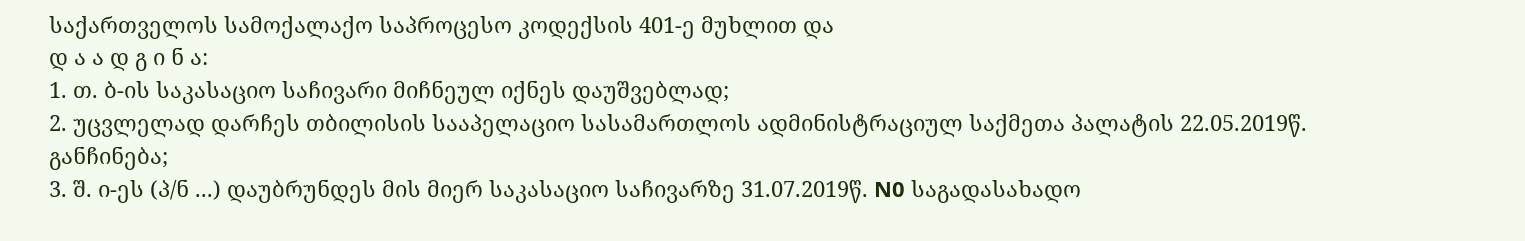საქართველოს სამოქალაქო საპროცესო კოდექსის 401-ე მუხლით და
დ ა ა დ გ ი ნ ა:
1. თ. ბ-ის საკასაციო საჩივარი მიჩნეულ იქნეს დაუშვებლად;
2. უცვლელად დარჩეს თბილისის სააპელაციო სასამართლოს ადმინისტრაციულ საქმეთა პალატის 22.05.2019წ. განჩინება;
3. შ. ი-ეს (პ/ნ ...) დაუბრუნდეს მის მიერ საკასაციო საჩივარზე 31.07.2019წ. N0 საგადასახადო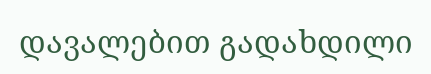დავალებით გადახდილი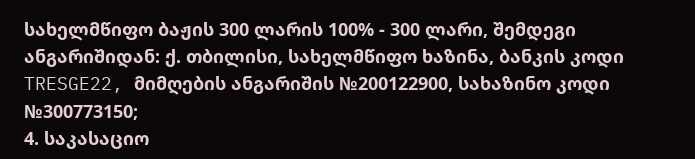სახელმწიფო ბაჟის 300 ლარის 100% - 300 ლარი, შემდეგი ანგარიშიდან: ქ. თბილისი, სახელმწიფო ხაზინა, ბანკის კოდი TRESGE22, მიმღების ანგარიშის №200122900, სახაზინო კოდი №300773150;
4. საკასაციო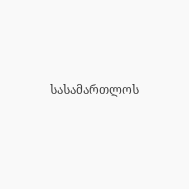სასამართლოს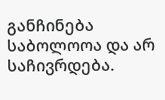განჩინება საბოლოოა და არ საჩივრდება.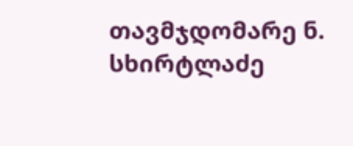თავმჯდომარე ნ. სხირტლაძე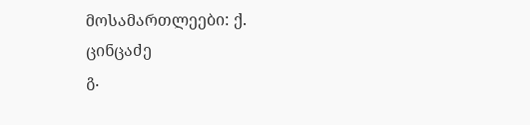მოსამართლეები: ქ. ცინცაძე
გ.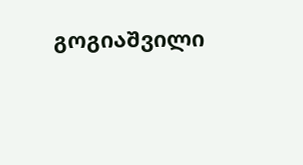გოგიაშვილი